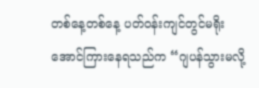တစ်နေ့တစ်နေ့ ပတ်ဝန်းကျင်တွင်မရိုးအောင်ကြားနေရသည်က “ဂျပန်သွားမလို့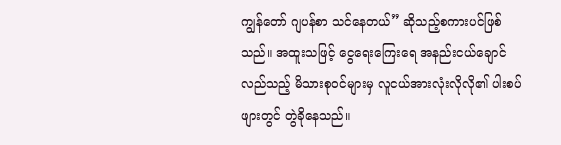ကျွန်တော် ဂျပန်စာ သင်နေတယ်” ဆိုသည့်စကားပင်ဖြစ်သည်။ အထူးသဖြင့် ငွေရေးကြေးရေ အနည်းငယ်ချောင်လည်သည့် မိသားစုဝင်များမှ လူငယ်အားလုံးလိုလို၏ ပါးစပ်ဖျားတွင် တွဲခိုနေသည်။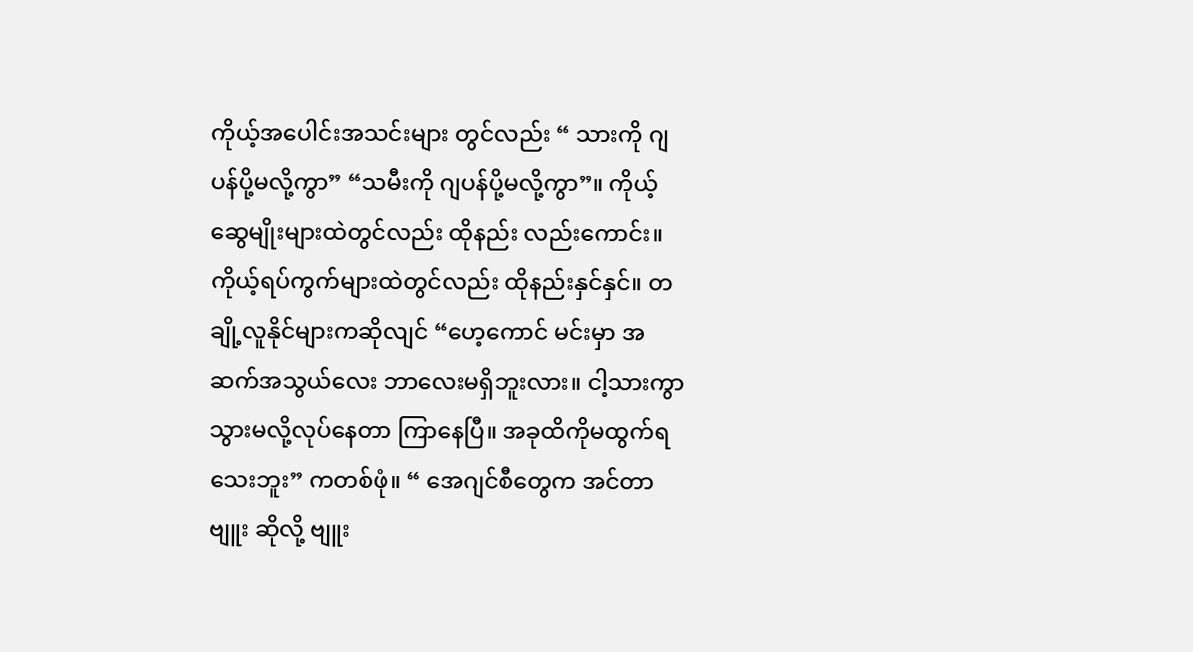ကိုယ့်အပေါင်းအသင်းများ တွင်လည်း “ သားကို ဂျပန်ပို့မလို့ကွာ” “သမီးကို ဂျပန်ပို့မလို့ကွာ”။ ကိုယ့်ဆွေမျိုးများထဲတွင်လည်း ထိုနည်း လည်းကောင်း။ ကိုယ့်ရပ်ကွက်များထဲတွင်လည်း ထိုနည်းနှင်နှင်။ တချို့လူနိုင်များကဆိုလျင် “ဟေ့ကောင် မင်းမှာ အဆက်အသွယ်လေး ဘာလေးမရှိဘူးလား။ ငါ့သားကွာ သွားမလို့လုပ်နေတာ ကြာနေပြီ။ အခုထိကိုမထွက်ရသေးဘူး” ကတစ်ဖုံ။ “ အေဂျင်စီတွေက အင်တာဗျူး ဆိုလို့ ဗျူး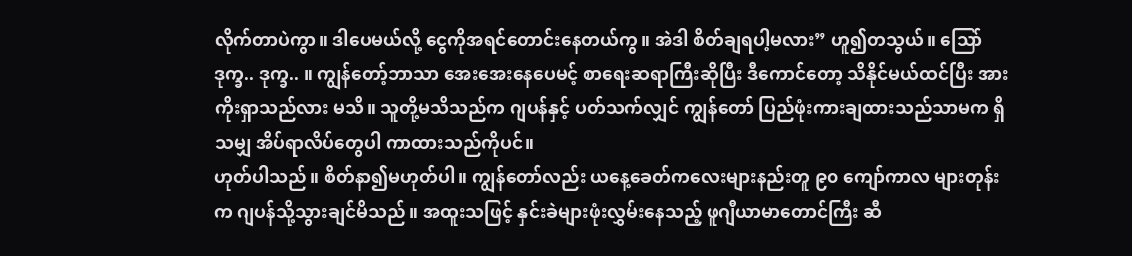လိုက်တာပဲကွာ။ ဒါပေမယ်လို့ ငွေကိုအရင်တောင်းနေတယ်ကွ။ အဲဒါ စိတ်ချရပါ့မလား” ဟူ၍တသွယ်။ သြော် ဒုက္ခ.. ဒုက္ခ.. ။ ကျွန်တော့်ဘာသာ အေးအေးနေပေမင့် စာရေးဆရာကြီးဆိုပြီး ဒီကောင်တော့ သိနိုင်မယ်ထင်ပြီး အားကိုးရှာသည်လား မသိ။ သူတို့မသိသည်က ဂျပန်နှင့် ပတ်သက်လျှင် ကျွန်တော် ပြည်ဖုံးကားချထားသည်သာမက ရှိသမျှ အိပ်ရာလိပ်တွေပါ ကာထားသည်ကိုပင်။
ဟုတ်ပါသည်။ စိတ်နာ၍မဟုတ်ပါ။ ကျွန်တော်လည်း ယနေ့ခေတ်ကလေးများနည်းတူ ၉၀ ကျော်ကာလ များတုန်းက ဂျပန်သို့သွားချင်မိသည်။ အထူးသဖြင့် နှင်းခဲများဖုံးလွှမ်းနေသည့် ဖူဂျီယာမာတောင်ကြီး ဆီ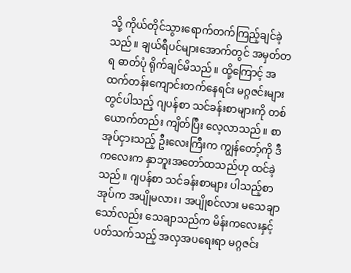သို့ ကိုယ်တိုင်သွားရောက်တက်ကြည့်ချင်ခဲ့သည်။ ချယ်ရီပင်များအောက်တွင် အမှတ်တရ ဓာတ်ပုံ ရိုက်ချင်မိသည်။ ထို့ကြောင့် အထက်တန်းကျောင်းတက်နေရင်း မဂ္ဂဇင်းများတွင်ပါသည့် ဂျပန်စာ သင်ခန်းစာများကို တစ်ယောက်တည်း ကျိတ်ပြီး လေ့လာသည်။ စာအုပ်ငှားသည့် ဦးလေးကြီးက ကျွန်တော့်ကို ဒီကလေးက နှာဘူးအတော်ထသည်ဟု ထင်ခဲ့သည်။ ဂျပန်စာ သင်ခန်းစာများ ပါသည့်စာအုပ်က အပျိုမလား၊ အပျိုစင်လား မသေချာသော်လည်း သေချာသည်က မိန်းကလေးနှင့် ပတ်သက်သည့် အလှအပရေးရာ မဂ္ဂဇင်း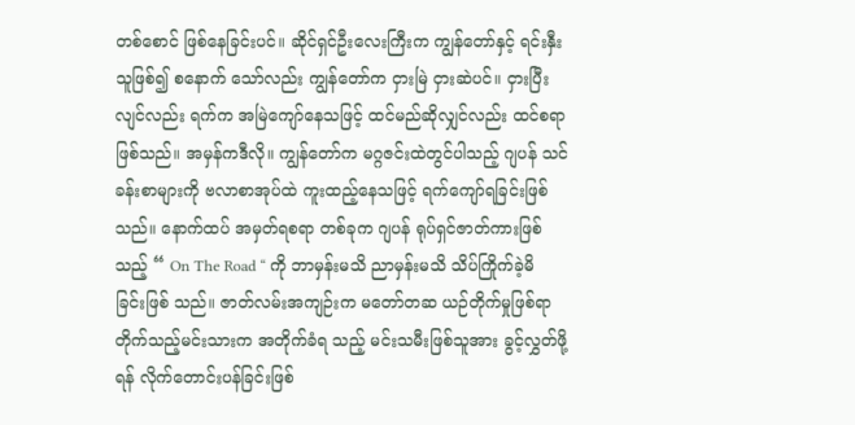တစ်စောင် ဖြစ်နေခြင်းပင်။ ဆိုင်ရှင်ဦးလေးကြီးက ကျွန်တော်နှင့် ရင်းနှီးသူဖြစ်၍ စနောက် သော်လည်း ကျွန်တော်က ငှားမြဲ ငှားဆဲပင်။ ငှားပြီးလျင်လည်း ရက်က အမြဲကျော်နေသဖြင့် ထင်မည်ဆိုလျှင်လည်း ထင်စရာဖြစ်သည်။ အမှန်ကဒီလို။ ကျွန်တော်က မဂ္ဂဇင်းထဲတွင်ပါသည့် ဂျပန် သင်ခန်းစာများကို ဗလာစာအုပ်ထဲ ကူးထည့်နေသဖြင့် ရက်ကျော်ရခြင်းဖြစ်သည်။ နောက်ထပ် အမှတ်ရစရာ တစ်ခုက ဂျပန် ရုပ်ရှင်ဇာတ်ကားဖြစ်သည့် “ On The Road “ ကို ဘာမှန်းမသိ ညာမှန်းမသိ သိပ်ကြိုက်ခဲ့မိခြင်းဖြစ် သည်။ ဇာတ်လမ်းအကျဉ်းက မတော်တဆ ယဉ်တိုက်မှုဖြစ်ရာ တိုက်သည့်မင်းသားက အတိုက်ခံရ သည့် မင်းသမီးဖြစ်သူအား ခွင့်လွှတ်ဖို့ရန် လိုက်တောင်းပန်ခြင်းဖြစ်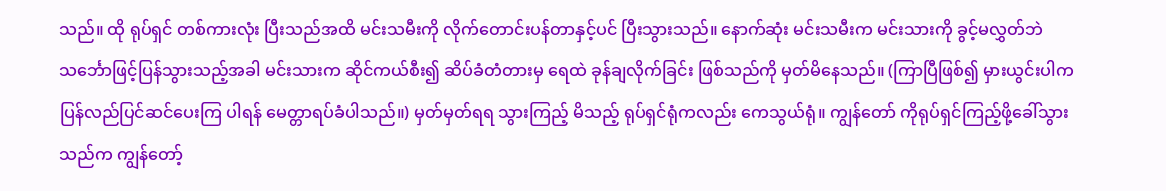သည်။ ထို ရုပ်ရှင် တစ်ကားလုံး ပြီးသည်အထိ မင်းသမီးကို လိုက်တောင်းပန်တာနှင့်ပင် ပြီးသွားသည်။ နောက်ဆုံး မင်းသမီးက မင်းသားကို ခွင့်မလွှတ်ဘဲ သင်္ဘောဖြင့်ပြန်သွားသည့်အခါ မင်းသားက ဆိုင်ကယ်စီး၍ ဆိပ်ခံတံတားမှ ရေထဲ ခုန်ချလိုက်ခြင်း ဖြစ်သည်ကို မှတ်မိနေသည်။ (ကြာပြီဖြစ်၍ မှားယွင်းပါက ပြန်လည်ပြင်ဆင်ပေးကြ ပါရန် မေတ္တာရပ်ခံပါသည်။) မှတ်မှတ်ရရ သွားကြည့် မိသည့် ရုပ်ရှင်ရုံကလည်း ကေသွယ်ရုံ။ ကျွန်တော် ကိုရုပ်ရှင်ကြည့်ဖို့ခေါ်သွားသည်က ကျွန်တော့်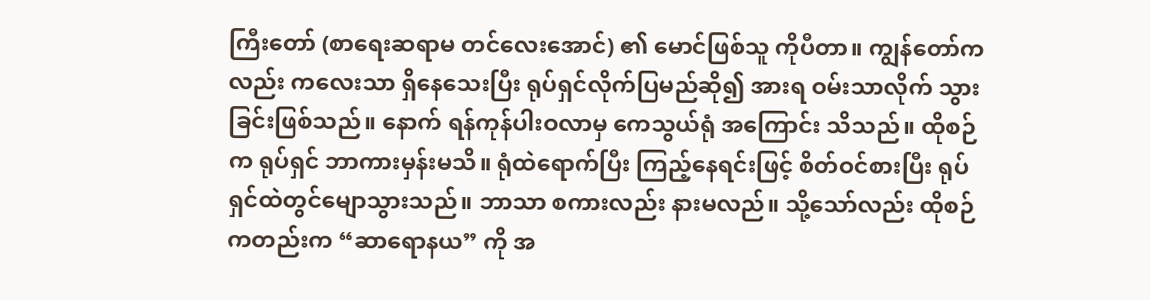ကြီးတော် (စာရေးဆရာမ တင်လေးအောင်) ၏ မောင်ဖြစ်သူ ကိုပီတာ။ ကျွန်တော်ကလည်း ကလေးသာ ရှိနေသေးပြီး ရုပ်ရှင်လိုက်ပြမည်ဆို၍ အားရ ဝမ်းသာလိုက် သွားခြင်းဖြစ်သည်။ နောက် ရန်ကုန်ပါးဝလာမှ ကေသွယ်ရုံ အကြောင်း သိသည်။ ထိုစဉ်က ရုပ်ရှင် ဘာကားမှန်းမသိ။ ရုံထဲရောက်ပြီး ကြည့်နေရင်းဖြင့် စိတ်ဝင်စားပြီး ရုပ်ရှင်ထဲတွင်မျောသွားသည်။ ဘာသာ စကားလည်း နားမလည်။ သို့သော်လည်း ထိုစဉ်ကတည်းက “ဆာရောနယ” ကို အ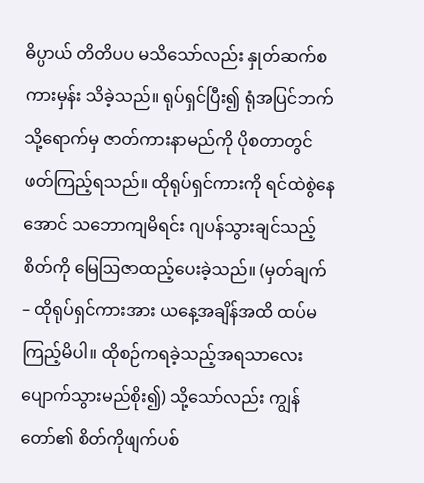ဓိပ္ပာယ် တိတိပပ မသိသော်လည်း နှုတ်ဆက်စကားမှန်း သိခဲ့သည်။ ရုပ်ရှင်ပြီး၍ ရုံအပြင်ဘက်သို့ရောက်မှ ဇာတ်ကားနာမည်ကို ပိုစတာတွင်ဖတ်ကြည့်ရသည်။ ထိုရုပ်ရှင်ကားကို ရင်ထဲစွဲနေအောင် သဘောကျမိရင်း ဂျပန်သွားချင်သည့်စိတ်ကို မြေဩဇာထည့်ပေးခဲ့သည်။ (မှတ်ချက် – ထိုရုပ်ရှင်ကားအား ယနေ့အချိန်အထိ ထပ်မကြည့်မိပါ။ ထိုစဉ်ကရခဲ့သည့်အရသာလေးပျောက်သွားမည်စိုး၍) သို့သော်လည်း ကျွန်တော်၏ စိတ်ကိုဖျက်ပစ်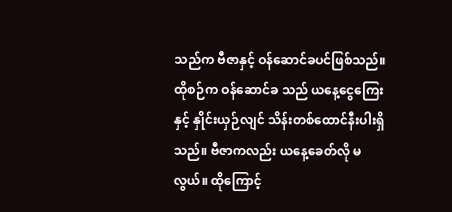သည်က ဗီဇာနှင့် ဝန်ဆောင်ခပင်ဖြစ်သည်။ ထိုစဉ်က ဝန်ဆောင်ခ သည် ယနေ့ငွေကြေးနှင့် နှိုင်းယှဉ်လျင် သိန်းတစ်ထောင်နီးပါးရှိသည်။ ဗီဇာကလည်း ယနေ့ခေတ်လို မလွယ်။ ထိုကြောင့်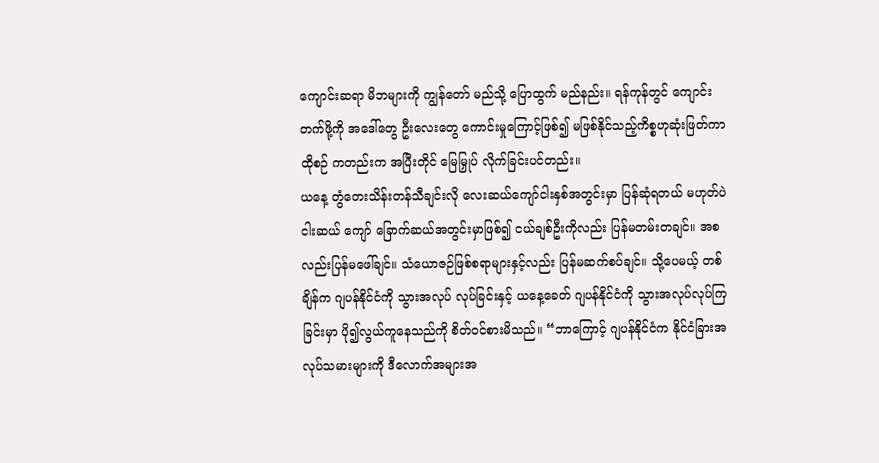ကျောင်းဆရာ မိဘများကို ကျွန်တော် မည်သို့ ပြောထွက် မည်နည်း။ ရန်ကုန်တွင် ကျောင်းတက်ဖို့ကို အဒေါ်တွေ ဦးလေးတွေ ကောင်းမှုကြောင့်ဖြစ်၍ မဖြစ်နိုင်သည့်ကိစ္စဟုဆုံးဖြတ်ကာ ထိုစဉ် ကတည်းက အပြီးတိုင် မြေမြှုပ် လိုက်ခြင်းပင်တည်း။
ယနေ့ တွံတေးသိန်းတန်သီချင်းလို လေးဆယ်ကျော်ငါးနှစ်အတွင်းမှာ ပြန်ဆုံရတယ် မဟုတ်ပဲ ငါးဆယ် ကျော် ခြောက်ဆယ်အတွင်းမှာဖြစ်၍ ငယ်ချစ်ဦးကိုလည်း ပြန်မတမ်းတချင်။ အစလည်းပြန်မဖေါ်ချင်။ သံယောဇဉ်ဖြစ်စရာများနှင့်လည်း ပြန်မဆက်စပ်ချင်။ သို့ပေမယ့် တစ်ချိန်က ဂျပန်နိုင်ငံကို သွားအလုပ် လုပ်ခြင်းနှင့် ယနေ့ခေတ် ဂျပန်နိုင်ငံကို သွားအလုပ်လုပ်ကြခြင်းမှာ ပို၍လွယ်ကူနေသည်ကို စိတ်ဝင်စားမိသည်။ “ဘာကြောင့် ဂျပန်နိုင်ငံက နိုင်ငံခြားအလုပ်သမားများကို ဒီလောက်အများအ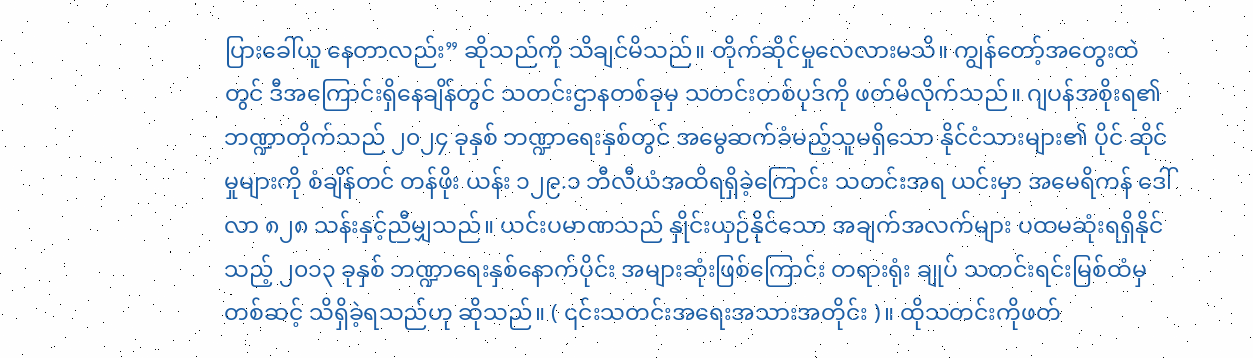ပြားခေါ်ယူ နေတာလည်း” ဆိုသည်ကို သိချင်မိသည်။ တိုက်ဆိုင်မှုလေလားမသိ။ ကျွန်တော့်အတွေးထဲတွင် ဒီအကြောင်းရှိနေချိန်တွင် သတင်းဌာနတစ်ခုမှ သတင်းတစ်ပုဒ်ကို ဖတ်မိလိုက်သည်။ ဂျပန်အစိုးရ၏ ဘဏ္ဍာတိုက်သည် ၂၀၂၄ ခုနှစ် ဘဏ္ဍာရေးနှစ်တွင် အမွေဆက်ခံမည့်သူမရှိသော နိုင်ငံသားများ၏ ပိုင် ဆိုင်မှုများကို စံချိန်တင် တန်ဖိုး ယန်း ၁၂၉.၁ ဘီလီယံအထိရရှိခဲ့ကြောင်း သတင်းအရ ယင်းမှာ အမေရိကန် ဒေါ်လာ ၈၂၈ သန်းနှင့်ညီမျှသည်။ ယင်းပမာဏသည် နှိုင်းယှဉ်နိုင်သော အချက်အလက်များ ပထမဆုံးရရှိနိုင်သည့် ၂၀၁၃ ခုနှစ် ဘဏ္ဍာရေးနှစ်နောက်ပိုင်း အများဆုံးဖြစ်ကြောင်း တရားရုံး ချုပ် သတင်းရင်းမြစ်ထံမှ တစ်ဆင့် သိရှိခဲ့ရသည်ဟု ဆိုသည်။ ( ၎င်းသတင်းအရေးအသားအတိုင်း )။ ထိုသတင်းကိုဖတ်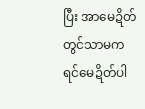ပြီး အာမေဍိတ်တွင်သာမက ရင်မေဍိတ်ပါ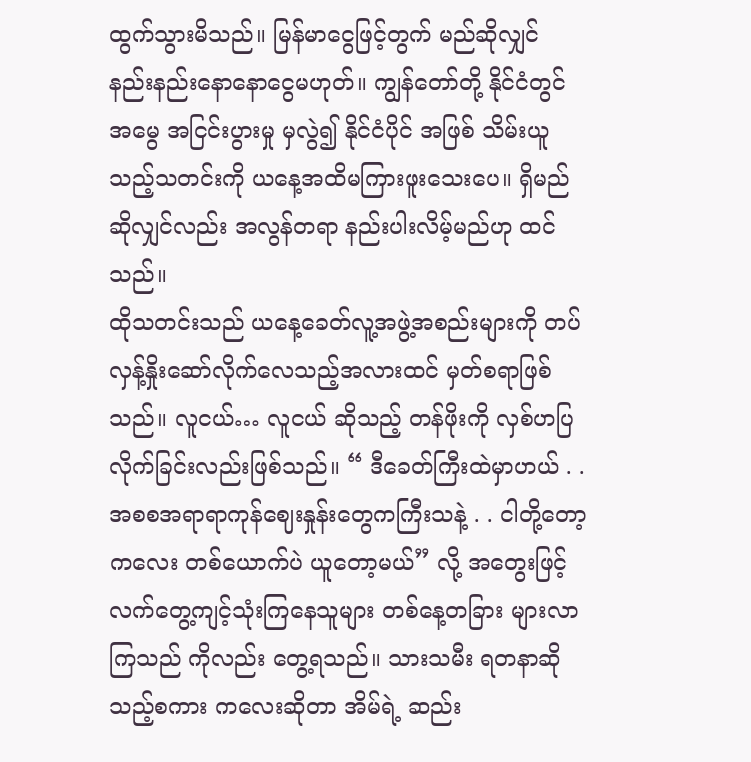ထွက်သွားမိသည်။ မြန်မာငွေဖြင့်တွက် မည်ဆိုလျှင် နည်းနည်းနောနောငွေမဟုတ်။ ကျွန်တော်တို့ နိုင်ငံတွင် အမွေ အငြင်းပွားမှု မှလွဲ၍ နိုင်ငံပိုင် အဖြစ် သိမ်းယူသည့်သတင်းကို ယနေ့အထိမကြားဖူးသေးပေ။ ရှိမည်ဆိုလျှင်လည်း အလွန်တရာ နည်းပါးလိမ့်မည်ဟု ထင်သည်။
ထိုသတင်းသည် ယနေ့ခေတ်လူ့အဖွဲ့အစည်းများကို တပ်လှန့်နှိုးဆော်လိုက်လေသည့်အလားထင် မှတ်စရာဖြစ်သည်။ လူငယ်… လူငယ် ဆိုသည့် တန်ဖိုးကို လှစ်ဟပြလိုက်ခြင်းလည်းဖြစ်သည်။ “ ဒီခေတ်ကြီးထဲမှာဟယ် . . အစစအရာရာကုန်ဈေးနှုန်းတွေကကြီးသနဲ့ . . ငါတို့တော့ ကလေး တစ်ယောက်ပဲ ယူတော့မယ်” လို့ အတွေးဖြင့် လက်တွေ့ကျင့်သုံးကြနေသူများ တစ်နေ့တခြား များလာကြသည် ကိုလည်း တွေ့ရသည်။ သားသမီး ရတနာဆိုသည့်စကား ကလေးဆိုတာ အိမ်ရဲ့ ဆည်း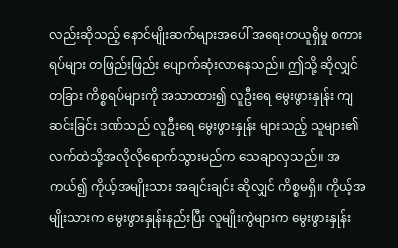လည်းဆိုသည့် နောင်မျိုးဆက်များအပေါ် အရေးတယူရှိမှု စကားရပ်များ တဖြည်းဖြည်း ပျောက်ဆုံးလာနေသည်။ ဤသို့ ဆိုလျှင် တခြား ကိစ္စရပ်များကို အသာထား၍ လူဦးရေ မွေးဖွားနှုန်း ကျဆင်းခြင်း ဒဏ်သည် လူဦးရေ မွေးဖွားနှုန်း များသည့် သူများ၏လက်ထဲသို့အလိုလိုရောက်သွားမည်က သေချာလှသည်။ အကယ်၍ ကိုယ့်အမျိုးသား အချင်းချင်း ဆိုလျှင် ကိစ္စမရှိ။ ကိုယ့်အမျိုးသားက မွေးဖွားနှုန်းနည်းပြီး လူမျိုးကွဲများက မွေးဖွားနှုန်း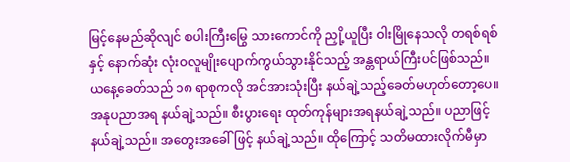မြင့်နေမည်ဆိုလျင် စပါးကြီးမြွေ သားကောင်ကို ညှို့ယူပြီး ဝါးမြိုနေသလို တရစ်ရစ်နှင့် နောက်ဆုံး လုံးဝလူမျိုးပျောက်ကွယ်သွားနိုင်သည့် အန္တရာယ်ကြီးပင်ဖြစ်သည်။ ယနေ့ခေတ်သည် ၁၈ ရာစုကလို အင်အားသုံးပြီး နယ်ချဲ့သည့်ခေတ်မဟုတ်တော့ပေ။ အနုပညာအရ နယ်ချဲ့သည်။ စီးပွားရေး ထုတ်ကုန်များအရနယ်ချဲ့သည်။ ပညာဖြင့်နယ်ချဲ့သည်။ အတွေးအခေါ်ဖြင့် နယ်ချဲ့သည်။ ထိုကြောင့် သတိမထားလိုက်မီမှာ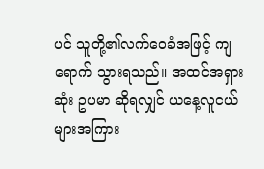ပင် သူတို့၏လက်ဝေခံအဖြင့် ကျရောက် သွားရသည်။ အထင်အရှားဆုံး ဥပမာ ဆိုရလျှင် ယနေ့လူငယ်များအကြား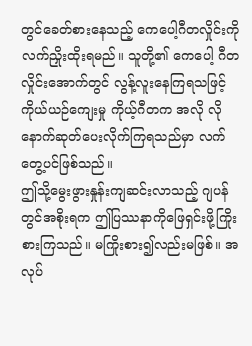တွင်ခေတ်စားနေသည့် ကေပေါ့ဂီတလှိုင်းကို လက်ညှိုးထိုးရမည်။ သူတို့၏ ကေပေါ့ ဂီတလှိုင်းအောက်တွင် လွန့်လူးနေကြရသဖြင့် ကိုယ်ယဉ်ကျေးမှု ကိုယ့်ဂီတက အလို လိုနောက်ဆုတ်ပေးလိုက်ကြရသည်မှာ လက်တွေ့ပင်ဖြစ်သည်။
ဤသို့မွေးဖွားနှုန်းကျဆင်းလာသည့် ဂျပန်တွင်အစိုးရက ဤပြဿနာကိုဖြေရှင်းဖို့ကြိုးစားကြသည်။ မကြိုးစား၍လည်းမဖြစ်။ အလုပ်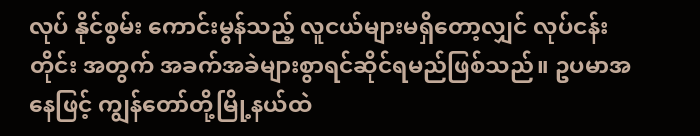လုပ် နိုင်စွမ်း ကောင်းမွန်သည့် လူငယ်များမရှိတော့လျှင် လုပ်ငန်းတိုင်း အတွက် အခက်အခဲများစွာရင်ဆိုင်ရမည်ဖြစ်သည်။ ဥပမာအနေဖြင့် ကျွန်တော်တို့မြို့နယ်ထဲ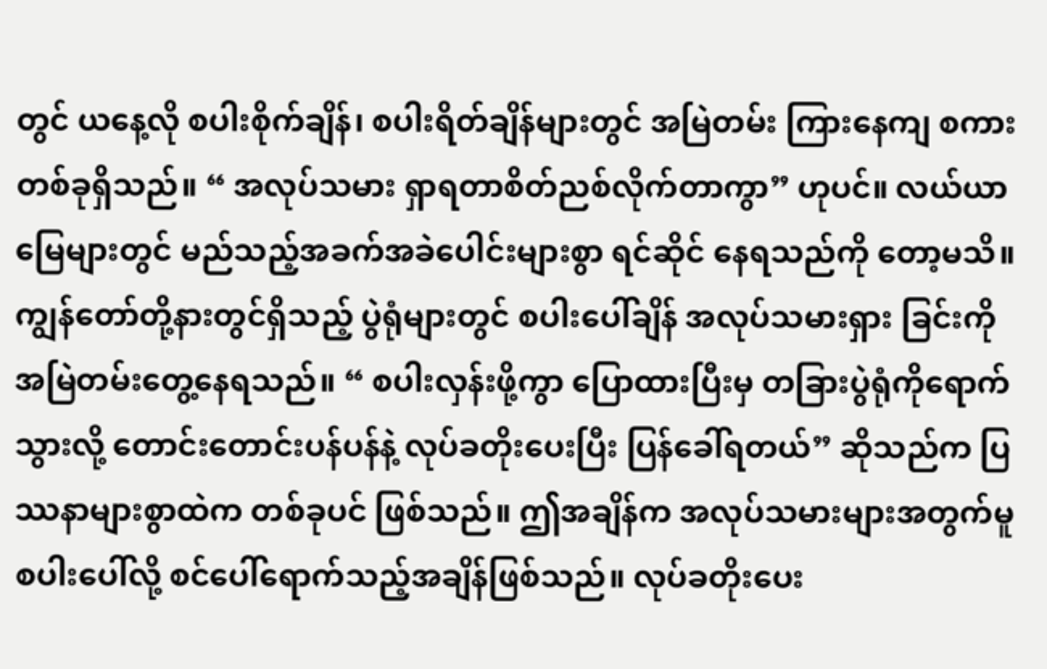တွင် ယနေ့လို စပါးစိုက်ချိန်၊ စပါးရိတ်ချိန်များတွင် အမြဲတမ်း ကြားနေကျ စကားတစ်ခုရှိသည်။ “ အလုပ်သမား ရှာရတာစိတ်ညစ်လိုက်တာကွာ” ဟုပင်။ လယ်ယာမြေများတွင် မည်သည့်အခက်အခဲပေါင်းများစွာ ရင်ဆိုင် နေရသည်ကို တော့မသိ။ ကျွန်တော်တို့နားတွင်ရှိသည့် ပွဲရုံများတွင် စပါးပေါ်ချိန် အလုပ်သမားရှား ခြင်းကို အမြဲတမ်းတွေ့နေရသည်။ “ စပါးလှန်းဖို့ကွာ ပြောထားပြီးမှ တခြားပွဲရုံကိုရောက်သွားလို့ တောင်းတောင်းပန်ပန်နဲ့ လုပ်ခတိုးပေးပြီး ပြန်ခေါ်ရတယ်” ဆိုသည်က ပြဿနာများစွာထဲက တစ်ခုပင် ဖြစ်သည်။ ဤအချိန်က အလုပ်သမားများအတွက်မူ စပါးပေါ်လို့ စင်ပေါ်ရောက်သည့်အချိန်ဖြစ်သည်။ လုပ်ခတိုးပေး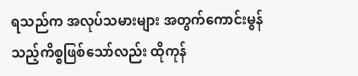ရသည်က အလုပ်သမားများ အတွက်ကောင်းမွန်သည့်ကိစ္စဖြစ်သော်လည်း ထိုကုန်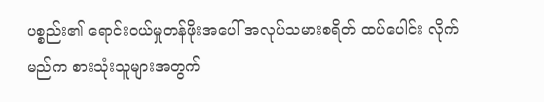ပစ္စည်း၏ ရောင်းဝယ်မှုတန်ဖိုးအပေါ် အလုပ်သမားစရိတ် ထပ်ပေါင်း လိုက်မည်က စားသုံးသူများအတွက်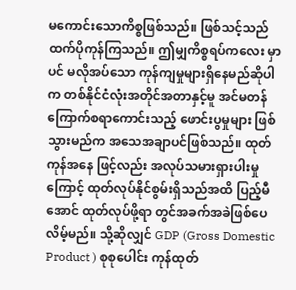မကောင်းသောကိစ္စဖြစ်သည်။ ဖြစ်သင့်သည်ထက်ပိုကုန်ကြသည်။ ဤမျှကိစ္စရပ်ကလေး မှာပင် မလိုအပ်သော ကုန်ကျမှုများရှိနေမည်ဆိုပါက တစ်နိုင်ငံလုံးအတိုင်အတာနှင့်မူ အင်မတန် ကြောက်စရာကောင်းသည့် ဖောင်းပွမှုများ ဖြစ်သွားမည်က အသေအချာပင်ဖြစ်သည်။ ထုတ်ကုန်အနေ ဖြင့်လည်း အလုပ်သမားရှားပါးမှုကြောင့် ထုတ်လုပ်နိုင်စွမ်းရှိသည်အထိ ပြည့်မီအောင် ထုတ်လုပ်ဖို့ရာ တွင်အခက်အခဲဖြစ်ပေလိမ့်မည်။ သို့ဆိုလျှင် GDP (Gross Domestic Product ) စုစုပေါင်း ကုန်ထုတ်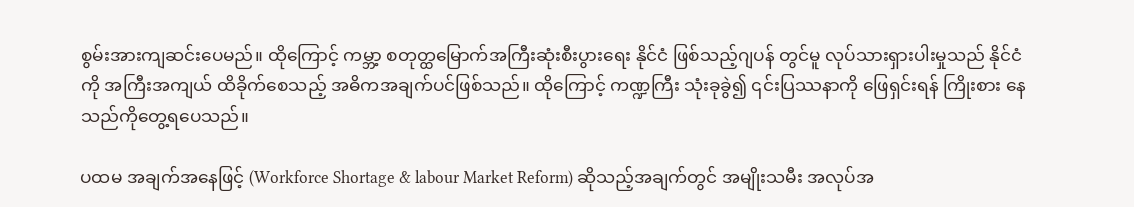စွမ်းအားကျဆင်းပေမည်။ ထိုကြောင့် ကမ္ဘာ့ စတုတ္ထမြောက်အကြီးဆုံးစီးပွားရေး နိုင်ငံ ဖြစ်သည့်ဂျပန် တွင်မူ လုပ်သားရှားပါးမှုသည် နိုင်ငံကို အကြီးအကျယ် ထိခိုက်စေသည့် အဓိကအချက်ပင်ဖြစ်သည်။ ထိုကြောင့် ကဏ္ဍကြီး သုံးခုခွဲ၍ ၎င်းပြဿနာကို ဖြေရှင်းရန် ကြိုးစား နေသည်ကိုတွေ့ရပေသည်။

ပထမ အချက်အနေဖြင့် (Workforce Shortage & labour Market Reform) ဆိုသည့်အချက်တွင် အမျိုးသမီး အလုပ်အ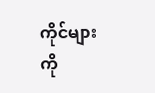ကိုင်များကို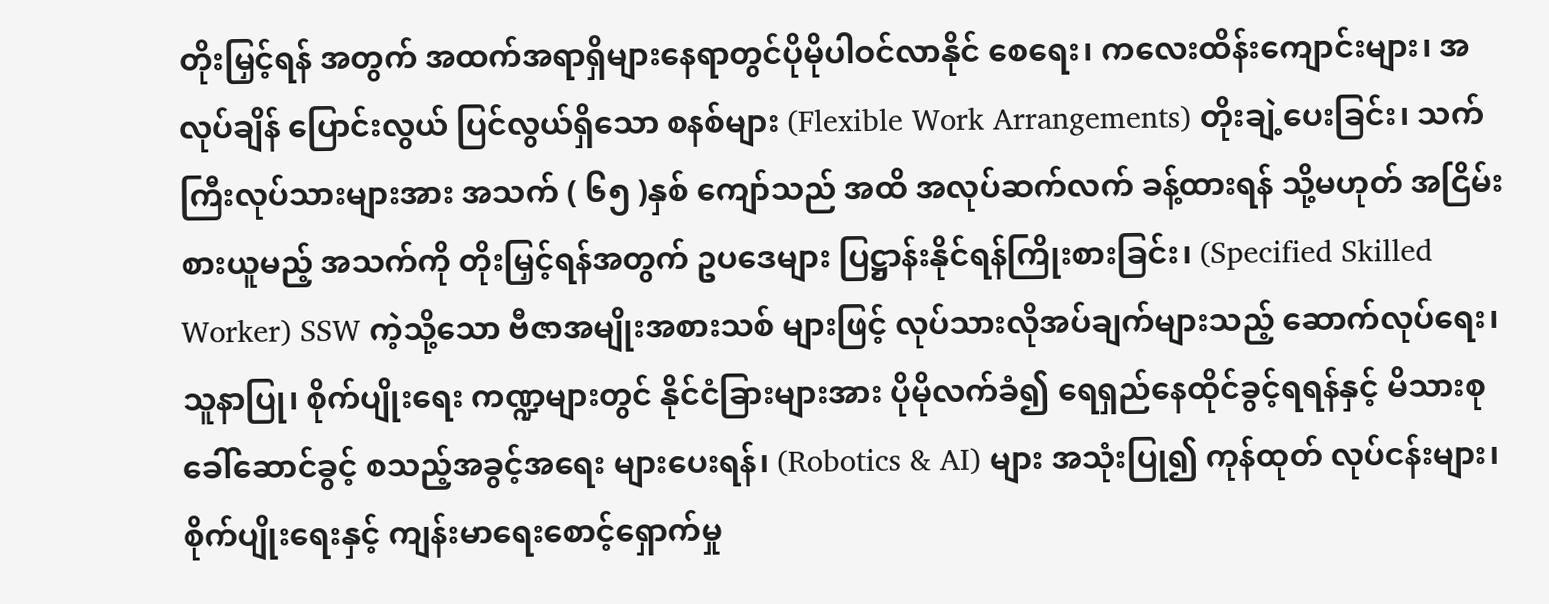တိုးမြှင့်ရန် အတွက် အထက်အရာရှိများနေရာတွင်ပိုမိုပါဝင်လာနိုင် စေရေး၊ ကလေးထိန်းကျောင်းများ၊ အလုပ်ချိန် ပြောင်းလွယ် ပြင်လွယ်ရှိသော စနစ်များ (Flexible Work Arrangements) တိုးချဲ့ပေးခြင်း၊ သက်ကြီးလုပ်သားများအား အသက် ( ၆၅ )နှစ် ကျော်သည် အထိ အလုပ်ဆက်လက် ခန့်ထားရန် သို့မဟုတ် အငြိမ်းစားယူမည့် အသက်ကို တိုးမြှင့်ရန်အတွက် ဥပဒေများ ပြဋ္ဌာန်းနိုင်ရန်ကြိုးစားခြင်း၊ (Specified Skilled Worker) SSW ကဲ့သို့သော ဗီဇာအမျိုးအစားသစ် များဖြင့် လုပ်သားလိုအပ်ချက်များသည့် ဆောက်လုပ်ရေး၊ သူနာပြု၊ စိုက်ပျိုးရေး ကဏ္ဍများတွင် နိုင်ငံခြားများအား ပိုမိုလက်ခံ၍ ရေရှည်နေထိုင်ခွင့်ရရန်နှင့် မိသားစု ခေါ်ဆောင်ခွင့် စသည့်အခွင့်အရေး များပေးရန်၊ (Robotics & AI) များ အသုံးပြု၍ ကုန်ထုတ် လုပ်ငန်းများ၊ စိုက်ပျိုးရေးနှင့် ကျန်းမာရေးစောင့်ရှောက်မှု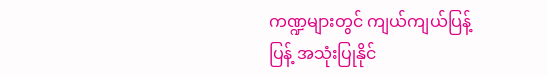ကဏ္ဍများတွင် ကျယ်ကျယ်ပြန့်ပြန့် အသုံးပြုနိုင်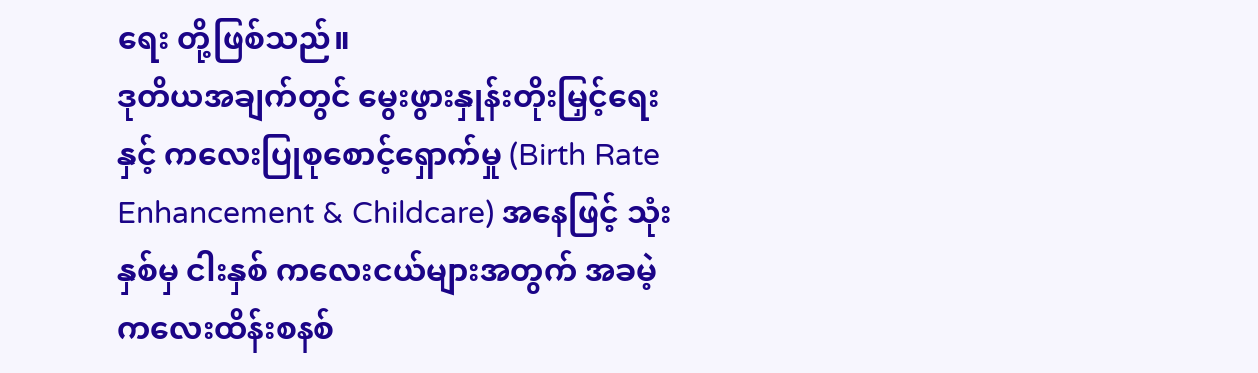ရေး တို့ဖြစ်သည်။
ဒုတိယအချက်တွင် မွေးဖွားနှုန်းတိုးမြှင့်ရေးနှင့် ကလေးပြုစုစောင့်ရှောက်မှု (Birth Rate Enhancement & Childcare) အနေဖြင့် သုံးနှစ်မှ ငါးနှစ် ကလေးငယ်များအတွက် အခမဲ့ကလေးထိန်းစနစ်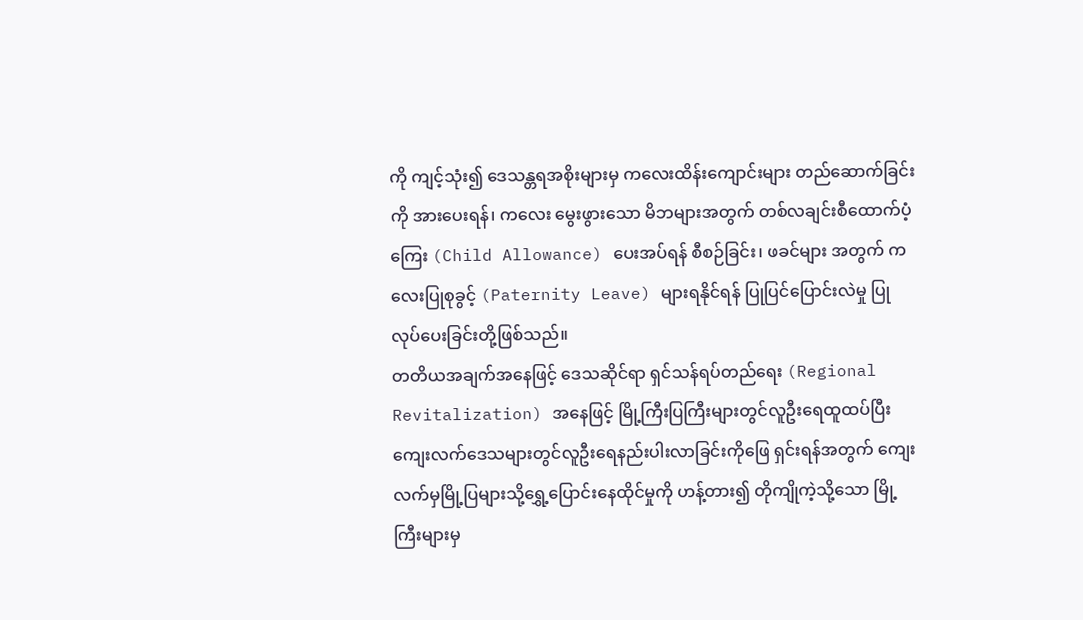ကို ကျင့်သုံး၍ ဒေသန္တရအစိုးများမှ ကလေးထိန်းကျောင်းများ တည်ဆောက်ခြင်းကို အားပေးရန်၊ ကလေး မွေးဖွားသော မိဘများအတွက် တစ်လချင်းစီထောက်ပံ့ကြေး (Child Allowance) ပေးအပ်ရန် စီစဉ်ခြင်း၊ ဖခင်များ အတွက် ကလေးပြုစုခွင့် (Paternity Leave) များရနိုင်ရန် ပြုပြင်ပြောင်းလဲမှု ပြုလုပ်ပေးခြင်းတို့ဖြစ်သည်။
တတိယအချက်အနေဖြင့် ဒေသဆိုင်ရာ ရှင်သန်ရပ်တည်ရေး (Regional Revitalization) အနေဖြင့် မြို့ကြီးပြကြီးများတွင်လူဦးရေထူထပ်ပြီး ကျေးလက်ဒေသများတွင်လူဦးရေနည်းပါးလာခြင်းကိုဖြေ ရှင်းရန်အတွက် ကျေးလက်မှမြို့ပြများသို့ရွှေ့ပြောင်းနေထိုင်မှုကို ဟန့်တား၍ တိုကျိုကဲ့သို့သော မြို့ကြီးများမှ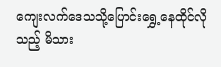ကျေးလက်ဒေသသို့ပြောင်းရွှေ့နေထိုင်လိုသည့် မိသား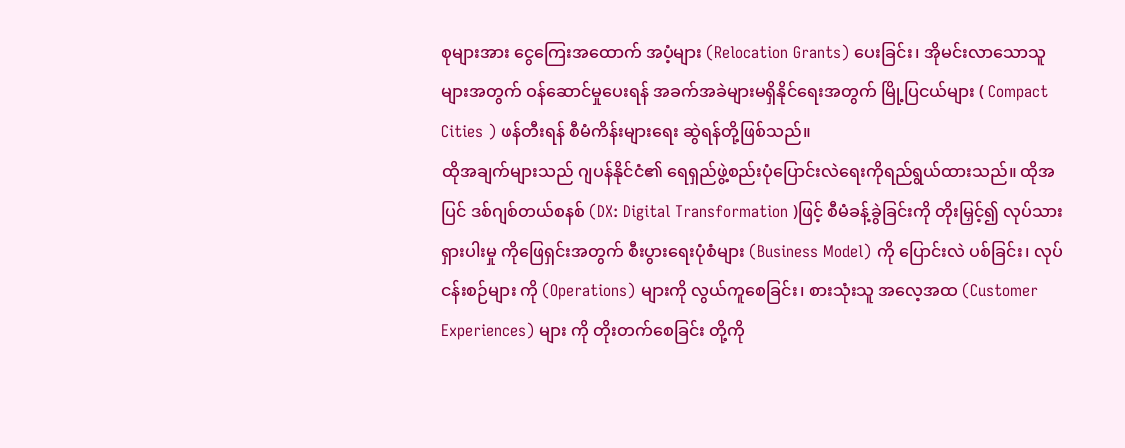စုများအား ငွေကြေးအထောက် အပံ့များ (Relocation Grants) ပေးခြင်း၊ အိုမင်းလာသောသူများအတွက် ဝန်ဆောင်မှုပေးရန် အခက်အခဲများမရှိနိုင်ရေးအတွက် မြို့ပြငယ်များ ( Compact Cities ) ဖန်တီးရန် စီမံကိန်းများရေး ဆွဲရန်တို့ဖြစ်သည်။
ထိုအချက်များသည် ဂျပန်နိုင်ငံ၏ ရေရှည်ဖွဲ့စည်းပုံပြောင်းလဲရေးကိုရည်ရွယ်ထားသည်။ ထိုအပြင် ဒစ်ဂျစ်တယ်စနစ် (DX: Digital Transformation )ဖြင့် စီမံခန့်ခွဲခြင်းကို တိုးမြှင့်၍ လုပ်သားရှားပါးမှု ကိုဖြေရှင်းအတွက် စီးပွားရေးပုံစံများ (Business Model) ကို ပြောင်းလဲ ပစ်ခြင်း၊ လုပ်ငန်းစဉ်များ ကို (Operations) များကို လွယ်ကူစေခြင်း၊ စားသုံးသူ အလေ့အထ (Customer Experiences) များ ကို တိုးတက်စေခြင်း တို့ကို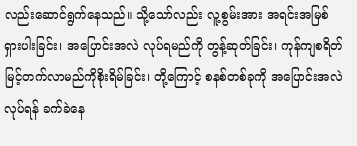လည်းဆောင်ရွက်နေသည်။ သို့သော်လည်း လူ့စွမ်းအား အရင်းအမြစ် ရှားပါးခြင်း၊ အပြောင်းအလဲ လုပ်ရမည်ကို တွန့်ဆုတ်ခြင်း၊ ကုန်ကျစရိတ်မြင့်တက်လာမည်ကိုစိုးရိမ်ခြင်း၊ တို့ကြောင့် စနစ်တစ်ခုကို အပြောင်းအလဲ လုပ်ရန် ခက်ခဲနေ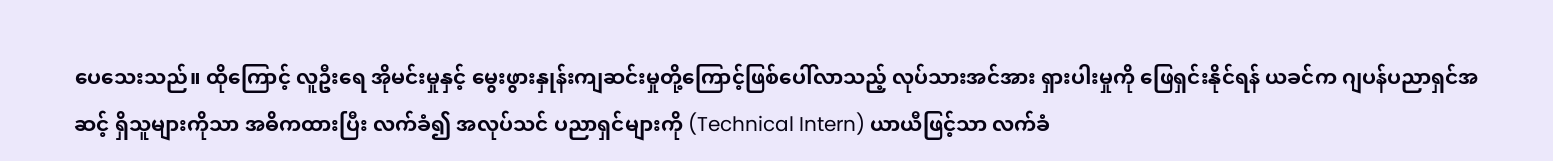ပေသေးသည်။ ထိုကြောင့် လူဦးရေ အိုမင်းမှုနှင့် မွေးဖွားနှုန်းကျဆင်းမှုတို့ကြောင့်ဖြစ်ပေါ်လာသည့် လုပ်သားအင်အား ရှားပါးမှုကို ဖြေရှင်းနိုင်ရန် ယခင်က ဂျပန်ပညာရှင်အဆင့် ရှိသူများကိုသာ အဓိကထားပြီး လက်ခံ၍ အလုပ်သင် ပညာရှင်များကို (Technical Intern) ယာယီဖြင့်သာ လက်ခံ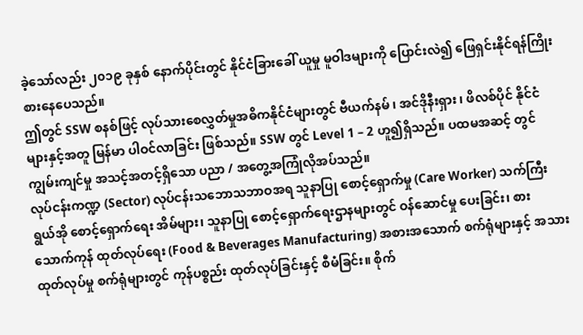ခဲ့သော်လည်း ၂၀၁၉ ခုနှစ် နောက်ပိုင်းတွင် နိုင်ငံခြားခေါ် ယူမှု မူဝါဒများကို ပြောင်းလဲ၍ ဖြေရှင်းနိုင်ရန်ကြိုးစားနေပေသည်။
ဤတွင် SSW စနစ်ဖြင့် လုပ်သားစေလွှတ်မှုအဓိကနိုင်ငံများတွင် ဗီယက်နမ် ၊ အင်ဒိုနီးရှား ၊ ဖိလစ်ပိုင် နိုင်ငံများနှင့်အတူ မြန်မာ ပါဝင်လာခြင်း ဖြစ်သည်။ SSW တွင် Level 1 – 2 ဟူ၍ရှိသည်။ ပထမအဆင့် တွင် ကျွမ်းကျင်မှု အသင့်အတင့်ရှိသော ပညာ / အတွေ့အကြုံလိုအပ်သည်။
လုပ်ငန်းကဏ္ဍ (Sector) လုပ်ငန်းသဘောသဘာဝအရ သူနာပြု စောင့်ရှောက်မှု (Care Worker) သက်ကြီးရွယ်အို စောင့်ရှောက်ရေး အိမ်များ၊ သူနာပြု စောင့်ရှောက်ရေးဌာနများတွင် ဝန်ဆောင်မှု ပေးခြင်း၊ စားသောက်ကုန် ထုတ်လုပ်ရေး (Food & Beverages Manufacturing) အစားအသောက် စက်ရုံများနှင့် အသားထုတ်လုပ်မှု စက်ရုံများတွင် ကုန်ပစ္စည်း ထုတ်လုပ်ခြင်းနှင့် စီမံခြင်း။ စိုက်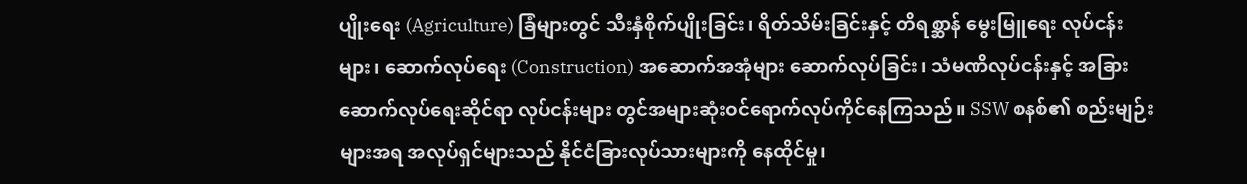ပျိုးရေး (Agriculture) ခြံများတွင် သီးနှံစိုက်ပျိုးခြင်း၊ ရိတ်သိမ်းခြင်းနှင့် တိရစ္ဆာန် မွေးမြူရေး လုပ်ငန်းများ၊ ဆောက်လုပ်ရေး (Construction) အဆောက်အအုံများ ဆောက်လုပ်ခြင်း၊ သံမဏိလုပ်ငန်းနှင့် အခြား ဆောက်လုပ်ရေးဆိုင်ရာ လုပ်ငန်းများ တွင်အများဆုံးဝင်ရောက်လုပ်ကိုင်နေကြသည်။ SSW စနစ်၏ စည်းမျဉ်းများအရ အလုပ်ရှင်များသည် နိုင်ငံခြားလုပ်သားများကို နေထိုင်မှု၊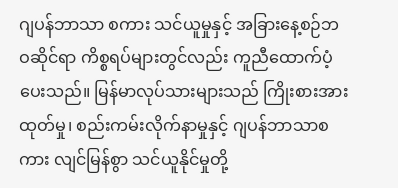ဂျပန်ဘာသာ စကား သင်ယူမှုနှင့် အခြားနေ့စဉ်ဘဝဆိုင်ရာ ကိစ္စရပ်များတွင်လည်း ကူညီထောက်ပံ့ပေးသည်။ မြန်မာလုပ်သားများသည် ကြိုးစားအားထုတ်မှု၊ စည်းကမ်းလိုက်နာမှုနှင့် ဂျပန်ဘာသာစကား လျင်မြန်စွာ သင်ယူနိုင်မှုတို့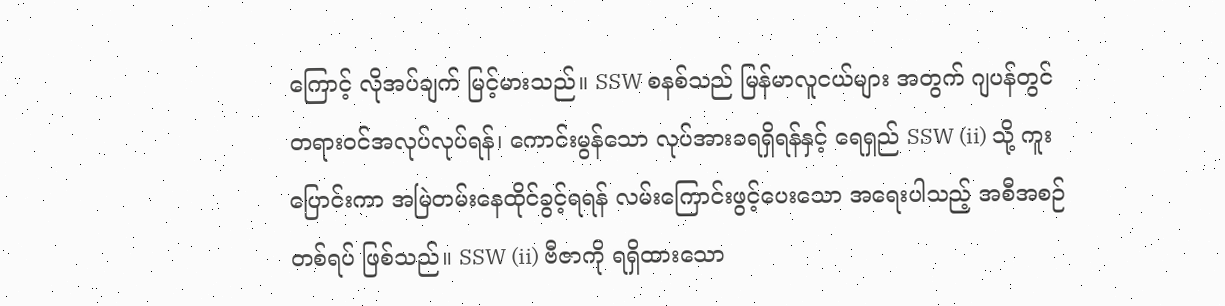ကြောင့် လိုအပ်ချက် မြင့်မားသည်။ SSW စနစ်သည် မြန်မာလူငယ်များ အတွက် ဂျပန်တွင် တရားဝင်အလုပ်လုပ်ရန်၊ ကောင်းမွန်သော လုပ်အားခရရှိရန်နှင့် ရေရှည် SSW (ii) သို့ ကူးပြောင်းကာ အမြဲတမ်းနေထိုင်ခွင့်ရရန် လမ်းကြောင်းဖွင့်ပေးသော အရေးပါသည့် အစီအစဉ် တစ်ရပ် ဖြစ်သည်။ SSW (ii) ဗီဇာကို ရရှိထားသော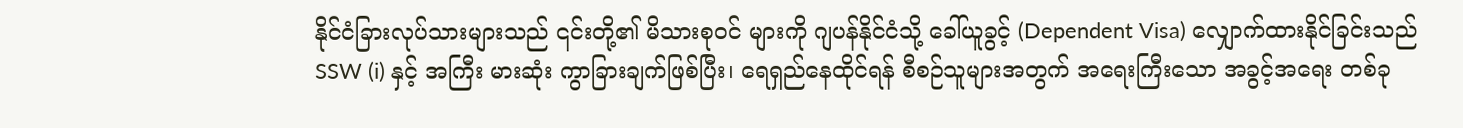နိုင်ငံခြားလုပ်သားများသည် ၎င်းတို့၏ မိသားစုဝင် များကို ဂျပန်နိုင်ငံသို့ ခေါ်ယူခွင့် (Dependent Visa) လျှောက်ထားနိုင်ခြင်းသည် SSW (i) နှင့် အကြီး မားဆုံး ကွာခြားချက်ဖြစ်ပြီး၊ ရေရှည်နေထိုင်ရန် စီစဉ်သူများအတွက် အရေးကြီးသော အခွင့်အရေး တစ်ခု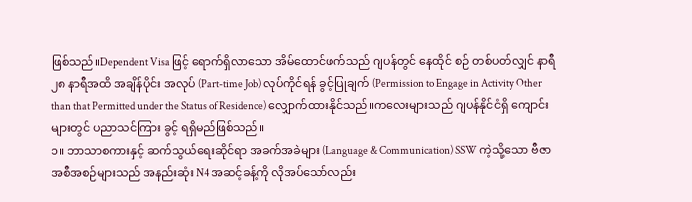ဖြစ်သည်။Dependent Visa ဖြင့် ရောက်ရှိလာသော အိမ်ထောင်ဖက်သည် ဂျပန်တွင် နေထိုင် စဉ် တစ်ပတ်လျှင် နာရီ ၂၈ နာရီအထိ အချိန်ပိုင်း အလုပ် (Part-time Job) လုပ်ကိုင်ရန် ခွင့်ပြုချက် (Permission to Engage in Activity Other than that Permitted under the Status of Residence) လျှောက်ထားနိုင်သည်။ကလေးများသည် ဂျပန်နိုင်ငံရှိ ကျောင်းများတွင် ပညာသင်ကြား ခွင့် ရရှိမည်ဖြစ်သည်။
၁။ ဘာသာစကားနှင့် ဆက်သွယ်ရေးဆိုင်ရာ အခက်အခဲများ (Language & Communication) SSW ကဲ့သို့သော ဗီဇာ အစီအစဉ်များသည် အနည်းဆုံး N4 အဆင့်ခန့်ကို လိုအပ်သော်လည်း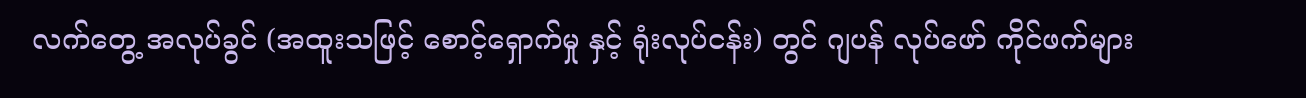လက်တွေ့ အလုပ်ခွင် (အထူးသဖြင့် စောင့်ရှောက်မှု နှင့် ရုံးလုပ်ငန်း) တွင် ဂျပန် လုပ်ဖော် ကိုင်ဖက်များ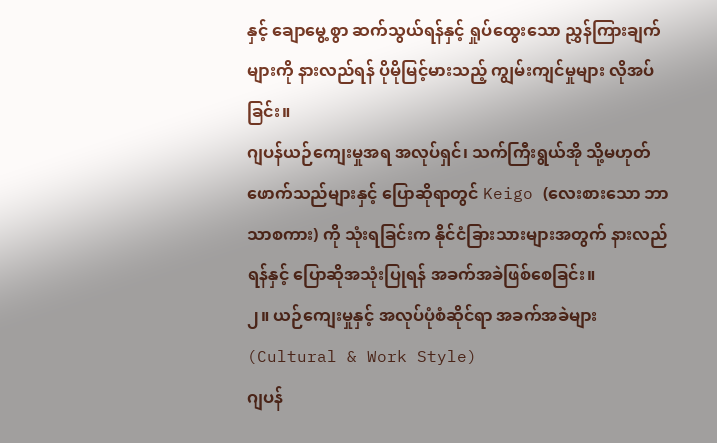နှင့် ချောမွေ့ စွာ ဆက်သွယ်ရန်နှင့် ရှုပ်ထွေးသော ညွှန်ကြားချက်များကို နားလည်ရန် ပိုမိုမြင့်မားသည့် ကျွမ်းကျင်မှုများ လိုအပ်ခြင်း။
ဂျပန်ယဉ်ကျေးမှုအရ အလုပ်ရှင်၊ သက်ကြီးရွယ်အို သို့မဟုတ် ဖောက်သည်များနှင့် ပြောဆိုရာတွင် Keigo (လေးစားသော ဘာသာစကား) ကို သုံးရခြင်းက နိုင်ငံခြားသားများအတွက် နားလည်ရန်နှင့် ပြောဆိုအသုံးပြုရန် အခက်အခဲဖြစ်စေခြင်း။
၂။ ယဉ်ကျေးမှုနှင့် အလုပ်ပုံစံဆိုင်ရာ အခက်အခဲများ (Cultural & Work Style)
ဂျပန်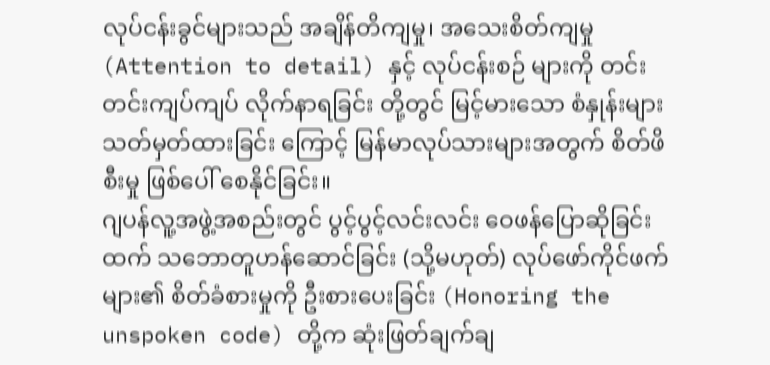လုပ်ငန်းခွင်များသည် အချိန်တိကျမှု၊ အသေးစိတ်ကျမှု (Attention to detail) နှင့် လုပ်ငန်းစဉ် များကို တင်းတင်းကျပ်ကျပ် လိုက်နာရခြင်း တို့တွင် မြင့်မားသော စံနှုန်းများ သတ်မှတ်ထားခြင်း ကြောင့် မြန်မာလုပ်သားများအတွက် စိတ်ဖိစီးမှု ဖြစ်ပေါ် စေနိုင်ခြင်း။
ဂျပန်လူ့အဖွဲ့အစည်းတွင် ပွင့်ပွင့်လင်းလင်း ဝေဖန်ပြောဆိုခြင်းထက် သဘောတူဟန်ဆောင်ခြင်း (သို့မဟုတ်) လုပ်ဖော်ကိုင်ဖက်များ၏ စိတ်ခံစားမှုကို ဦးစားပေးခြင်း (Honoring the unspoken code) တို့က ဆုံးဖြတ်ချက်ချ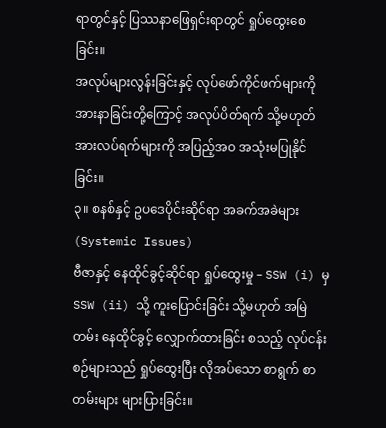ရာတွင်နှင့် ပြဿနာဖြေရှင်းရာတွင် ရှုပ်ထွေးစေခြင်း။
အလုပ်များလွန်းခြင်းနှင့် လုပ်ဖော်ကိုင်ဖက်များကို အားနာခြင်းတို့ကြောင့် အလုပ်ပိတ်ရက် သို့မဟုတ် အားလပ်ရက်များကို အပြည့်အဝ အသုံးမပြုနိုင်ခြင်း။
၃။ စနစ်နှင့် ဥပဒေပိုင်းဆိုင်ရာ အခက်အခဲများ (Systemic Issues)
ဗီဇာနှင့် နေထိုင်ခွင့်ဆိုင်ရာ ရှုပ်ထွေးမှု – SSW (i) မှ SSW (ii) သို့ ကူးပြောင်းခြင်း သို့မဟုတ် အမြဲတမ်း နေထိုင်ခွင့် လျှောက်ထားခြင်း စသည့် လုပ်ငန်းစဉ်များသည် ရှုပ်ထွေးပြီး လိုအပ်သော စာရွက် စာတမ်းများ များပြားခြင်း။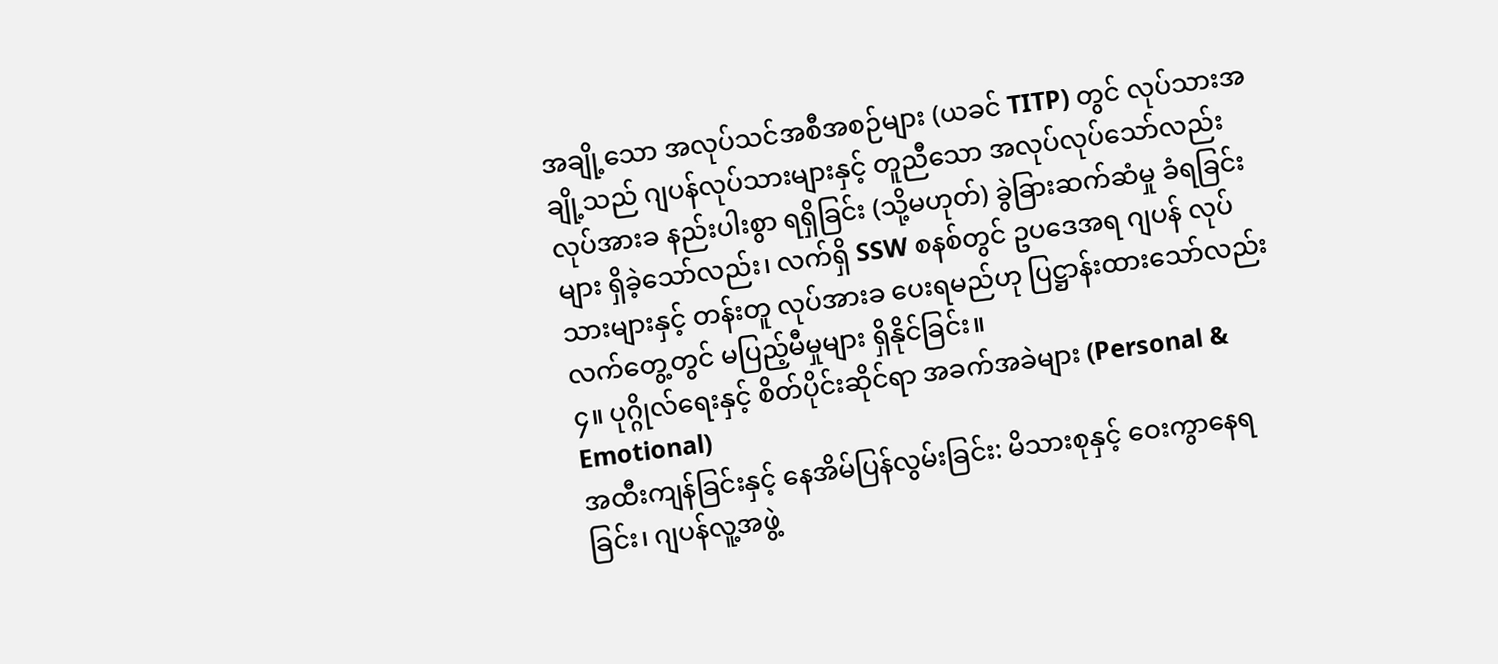အချို့သော အလုပ်သင်အစီအစဉ်များ (ယခင် TITP) တွင် လုပ်သားအချို့သည် ဂျပန်လုပ်သားများနှင့် တူညီသော အလုပ်လုပ်သော်လည်း လုပ်အားခ နည်းပါးစွာ ရရှိခြင်း (သို့မဟုတ်) ခွဲခြားဆက်ဆံမှု ခံရခြင်းများ ရှိခဲ့သော်လည်း၊ လက်ရှိ SSW စနစ်တွင် ဥပဒေအရ ဂျပန် လုပ်သားများနှင့် တန်းတူ လုပ်အားခ ပေးရမည်ဟု ပြဋ္ဌာန်းထားသော်လည်း လက်တွေ့တွင် မပြည့်မီမှုများ ရှိနိုင်ခြင်း။
၄။ ပုဂ္ဂိုလ်ရေးနှင့် စိတ်ပိုင်းဆိုင်ရာ အခက်အခဲများ (Personal & Emotional)
အထီးကျန်ခြင်းနှင့် နေအိမ်ပြန်လွမ်းခြင်း: မိသားစုနှင့် ဝေးကွာနေရခြင်း၊ ဂျပန်လူ့အဖွဲ့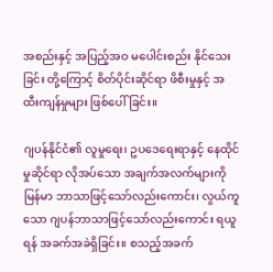အစည်းနှင့် အပြည့်အဝ မပေါင်းစည်း နိုင်သေးခြင်း တို့ကြောင့် စိတ်ပိုင်းဆိုင်ရာ ဖိစီးမှုနှင့် အထီးကျန်မှုများ ဖြစ်ပေါ်ခြင်း။

ဂျပန်နိုင်ငံ၏ လူမှုရေး၊ ဥပဒေရေးရာနှင့် နေထိုင်မှုဆိုင်ရာ လိုအပ်သော အချက်အလက်များကို မြန်မာ ဘာသာဖြင့်သော်လည်းကောင်း၊ လွယ်ကူသော ဂျပန်ဘာသာဖြင့်သော်လည်းကောင်း ရယူရန် အခက်အခဲရှိခြင်း။ စသည့်အခက်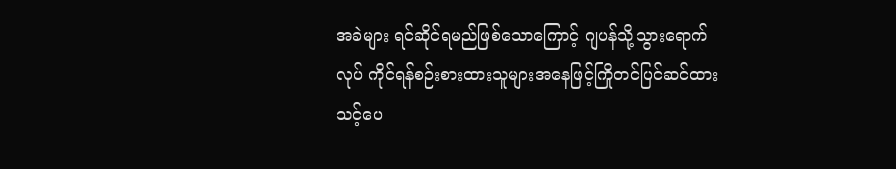အခဲများ ရင်ဆိုင်ရမည်ဖြစ်သောကြောင့် ဂျပန်သို့သွားရောက်လုပ် ကိုင်ရန်စဉ်းစားထားသူများအနေဖြင့်ကြိုတင်ပြင်ဆင်ထားသင့်ပေ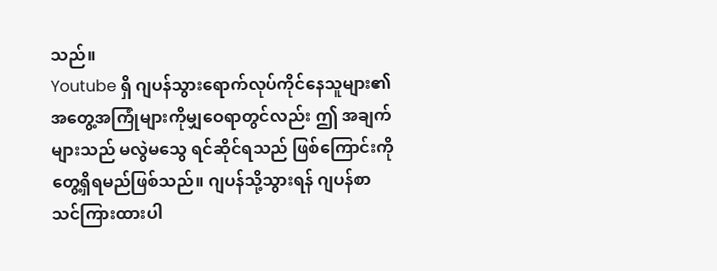သည်။
Youtube ရှိ ဂျပန်သွားရောက်လုပ်ကိုင်နေသူများ၏ အတွေ့အကြုံများကိုမျှဝေရာတွင်လည်း ဤ အချက်များသည် မလွဲမသွေ ရင်ဆိုင်ရသည် ဖြစ်ကြောင်းကို တွေ့ရှိရမည်ဖြစ်သည်။ ဂျပန်သို့သွားရန် ဂျပန်စာသင်ကြားထားပါ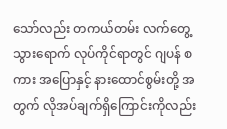သော်လည်း တကယ်တမ်း လက်တွေ့ သွားရောက် လုပ်ကိုင်ရာတွင် ဂျပန် စကား အပြောနှင့် နားထောင်စွမ်းတို့ အတွက် လိုအပ်ချက်ရှိကြောင်းကိုလည်း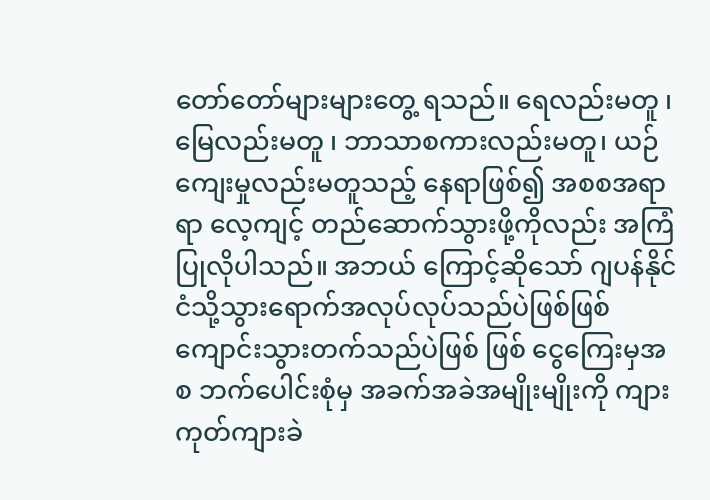တော်တော်များများတွေ့ ရသည်။ ရေလည်းမတူ ၊ မြေလည်းမတူ ၊ ဘာသာစကားလည်းမတူ၊ ယဉ်ကျေးမှုလည်းမတူသည့် နေရာဖြစ်၍ အစစအရာရာ လေ့ကျင့် တည်ဆောက်သွားဖို့ကိုလည်း အကြံပြုလိုပါသည်။ အဘယ် ကြောင့်ဆိုသော် ဂျပန်နိုင်ငံသို့သွားရောက်အလုပ်လုပ်သည်ပဲဖြစ်ဖြစ် ကျောင်းသွားတက်သည်ပဲဖြစ် ဖြစ် ငွေကြေးမှအစ ဘက်ပေါင်းစုံမှ အခက်အခဲအမျိုးမျိုးကို ကျားကုတ်ကျားခဲ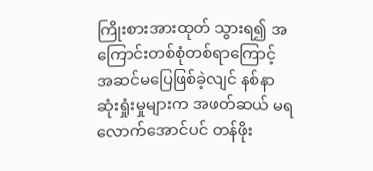ကြိုးစားအားထုတ် သွားရ၍ အကြောင်းတစ်စုံတစ်ရာကြောင့် အဆင်မပြေဖြစ်ခဲ့လျင် နစ်နာဆုံးရှုံးမှုများက အဖတ်ဆယ် မရလောက်အောင်ပင် တန်ဖိုး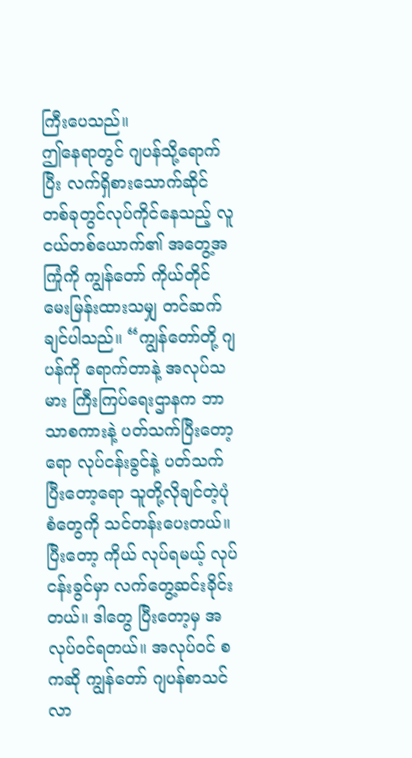ကြီးပေသည်။
ဤနေရာတွင် ဂျပန်သို့ရောက်ပြီး လက်ရှိစားသောက်ဆိုင်တစ်ခုတွင်လုပ်ကိုင်နေသည့် လူငယ်တစ်ယောက်၏ အတွေ့အကြုံကို ကျွန်တော် ကိုယ်တိုင် မေးမြန်းထားသမျှ တင်ဆက်ချင်ပါသည်။ “ကျွန်တော်တို့ ဂျပန်ကို ရောက်တာနဲ့ အလုပ်သမား ကြီးကြပ်ရေးဌာနက ဘာသာစကားနဲ့ ပတ်သက်ပြီးတော့ရော လုပ်ငန်းခွင်နဲ့ ပတ်သက်ပြီးတော့ရော သူတို့လိုချင်တဲ့ပုံစံတွေကို သင်တန်းပေးတယ်။ ပြီးတော့ ကိုယ် လုပ်ရမယ့် လုပ်ငန်းခွင်မှာ လက်တွေ့ဆင်းခိုင်းတယ်။ ဒါတွေ ပြီးတော့မှ အလုပ်ဝင်ရတယ်။ အလုပ်ဝင် စကဆို ကျွန်တော် ဂျပန်စာသင်လာ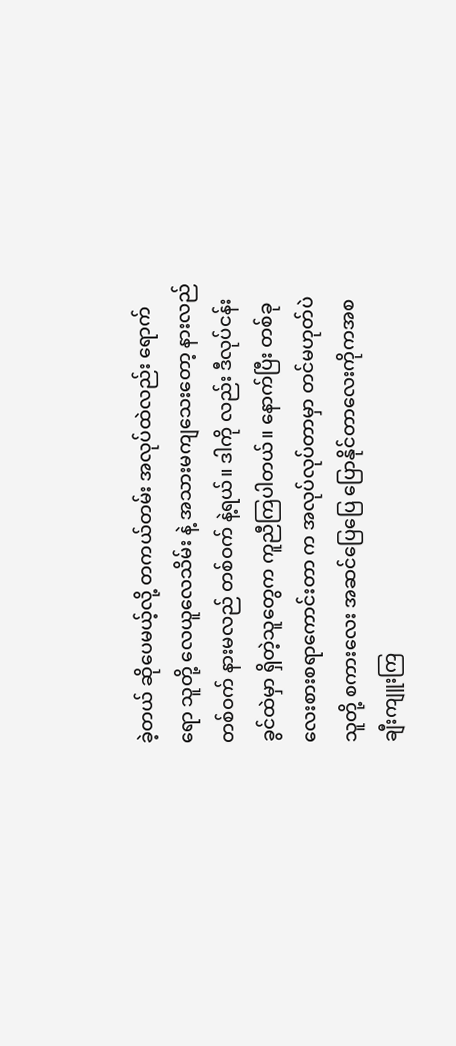ခဲ့တယ် ဆိုပေမယ့်လို့ တကယ်တမ်း အလုပ်ထဲလည်း ရောက်ရော သူတို့ လေယူလေသိမ်း နဲ့ အသားမကျသေးတော့ နားလည်တစ်ဝက် နားမလည် တစ်ဝက် နဲ့ရယ်။ ဒါကို လည်း ဒီလုပ်ငန်းခွင်ထဲမှာ ရှိတဲ့သူတွေက ကူညီကြပါတယ်။ နောက်ပြီး တစ်ခု လေးစားစရာကောင်းတာ က အလုပ်လုပ်တာမှာ တင်မဟုတ်ပဲ သူတို့ စကားလေး အဆင်ပြေပြေ ပြောနိုင်တာလေးကိုကအစ ချီးကျူးကြ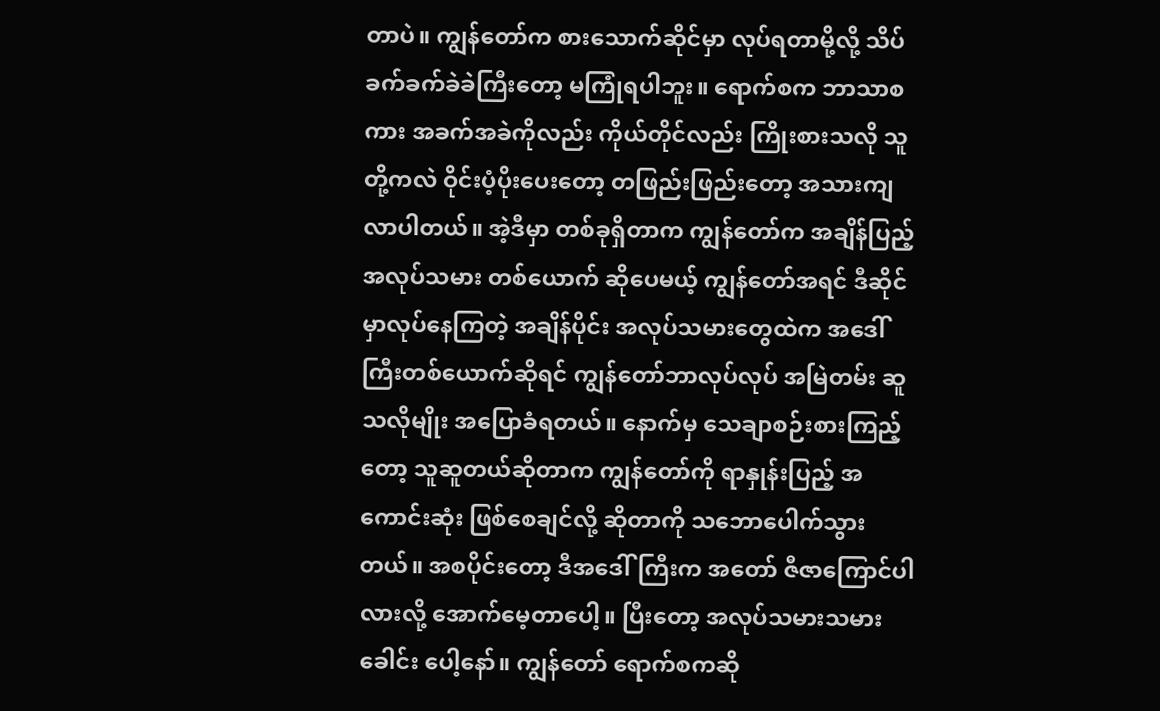တာပဲ။ ကျွန်တော်က စားသောက်ဆိုင်မှာ လုပ်ရတာမို့လို့ သိပ်ခက်ခက်ခဲခဲကြီးတော့ မကြုံရပါဘူး။ ရောက်စက ဘာသာစကား အခက်အခဲကိုလည်း ကိုယ်တိုင်လည်း ကြိုးစားသလို သူတို့ကလဲ ဝိုင်းပံ့ပိုးပေးတော့ တဖြည်းဖြည်းတော့ အသားကျလာပါတယ်။ အဲ့ဒီမှာ တစ်ခုရှိတာက ကျွန်တော်က အချိန်ပြည့် အလုပ်သမား တစ်ယောက် ဆိုပေမယ့် ကျွန်တော်အရင် ဒီဆိုင်မှာလုပ်နေကြတဲ့ အချိန်ပိုင်း အလုပ်သမားတွေထဲက အဒေါ်ကြီးတစ်ယောက်ဆိုရင် ကျွန်တော်ဘာလုပ်လုပ် အမြဲတမ်း ဆူသလိုမျိုး အပြောခံရတယ်။ နောက်မှ သေချာစဉ်းစားကြည့်တော့ သူဆူတယ်ဆိုတာက ကျွန်တော်ကို ရာနှုန်းပြည့် အကောင်းဆုံး ဖြစ်စေချင်လို့ ဆိုတာကို သဘောပေါက်သွားတယ်။ အစပိုင်းတော့ ဒီအဒေါ်ကြီးက အတော် ဇီဇာကြောင်ပါလားလို့ အောက်မေ့တာပေါ့။ ပြီးတော့ အလုပ်သမားသမားခေါင်း ပေါ့နော်။ ကျွန်တော် ရောက်စကဆို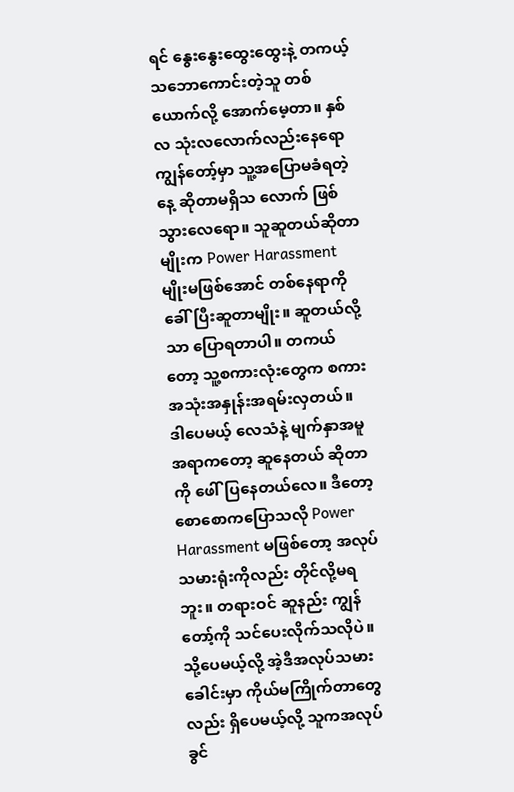ရင် နွေးနွေးထွေးထွေးနဲ့ တကယ့် သဘောကောင်းတဲ့သူ တစ်ယောက်လို့ အောက်မေ့တာ။ နှစ်လ သုံးလလောက်လည်းနေရော ကျွန်တော့်မှာ သူ့အပြောမခံရတဲ့နေ့ ဆိုတာမရှိသ လောက် ဖြစ်သွားလေရော။ သူဆူတယ်ဆိုတာမျိုးက Power Harassment မျိုးမဖြစ်အောင် တစ်နေရာကို ခေါ်ပြီးဆူတာမျိုး။ ဆူတယ်လို့သာ ပြောရတာပါ။ တကယ်တော့ သူ့စကားလုံးတွေက စကား အသုံးအနှုန်းအရမ်းလှတယ်။ ဒါပေမယ့် လေသံနဲ့ မျက်နှာအမူအရာကတော့ ဆူနေတယ် ဆိုတာကို ဖေါ်ပြနေတယ်လေ။ ဒီတော့ စောစောကပြောသလို Power Harassment မဖြစ်တော့ အလုပ်သမားရုံးကိုလည်း တိုင်လို့မရဘူး။ တရားဝင် ဆူနည်း ကျွန်တော့်ကို သင်ပေးလိုက်သလိုပဲ။ သို့ပေမယ့်လို့ အဲ့ဒီအလုပ်သမားခေါင်းမှာ ကိုယ်မကြိုက်တာတွေလည်း ရှိပေမယ့်လို့ သူကအလုပ်ခွင်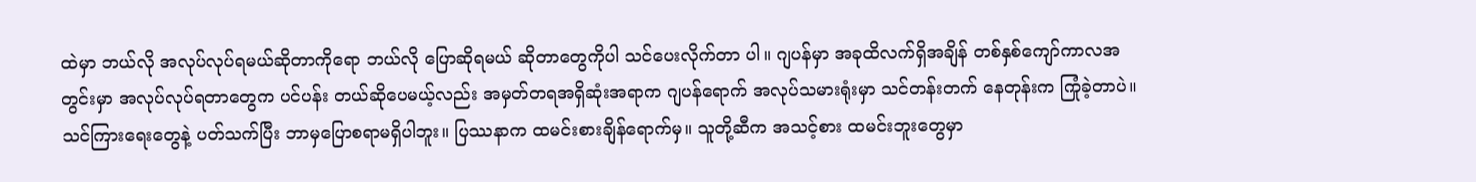ထဲမှာ ဘယ်လို အလုပ်လုပ်ရမယ်ဆိုတာကိုရော ဘယ်လို ပြောဆိုရမယ် ဆိုတာတွေကိုပါ သင်ပေးလိုက်တာ ပါ။ ဂျပန်မှာ အခုထိလက်ရှိအချိန် တစ်နှစ်ကျော်ကာလအတွင်းမှာ အလုပ်လုပ်ရတာတွေက ပင်ပန်း တယ်ဆိုပေမယ့်လည်း အမှတ်တရအရှိဆုံးအရာက ဂျပန်ရောက် အလုပ်သမားရုံးမှာ သင်တန်းတက် နေတုန်းက ကြုံခဲ့တာပဲ။ သင်ကြားရေးတွေနဲ့ ပတ်သက်ပြီး ဘာမှပြောစရာမရှိပါဘူး။ ပြဿနာက ထမင်းစားချိန်ရောက်မှ။ သူတို့ဆီက အသင့်စား ထမင်းဘူးတွေမှာ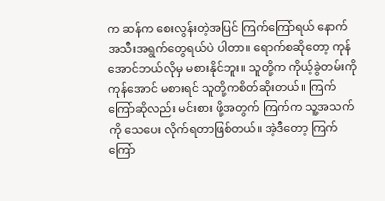က ဆန်က စေးလွန်းတဲ့အပြင် ကြက်ကြော်ရယ် နောက်အသီးအရွက်တွေရယ်ပဲ ပါတာ။ ရောက်စဆိုတော့ ကုန်အောင်ဘယ်လိုမှ မစားနိုင်ဘူး။ သူတို့က ကိုယ့်ခွဲတမ်းကို ကုန်အောင် မစားရင် သူတို့ကစိတ်ဆိုးတယ်။ ကြက်ကြော်ဆိုလည်း မင်းစား ဖို့အတွက် ကြက်က သူ့အသက်ကို သေပေး လိုက်ရတာဖြစ်တယ်။ အဲ့ဒီတော့ ကြက်ကြော်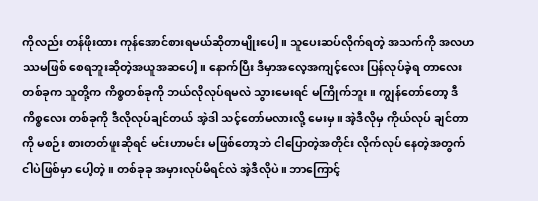ကိုလည်း တန်ဖိုးထား ကုန်အောင်စားရမယ်ဆိုတာမျိုးပေါ့။ သူပေးဆပ်လိုက်ရတဲ့ အသက်ကို အလဟဿမဖြစ် စေရဘူးဆိုတဲ့အယူအဆပေါ့။ နောက်ပြီး ဒီမှာအလေ့အကျင့်လေး ပြန်လုပ်ခဲ့ရ တာလေးတစ်ခုက သူတို့က ကိစ္စတစ်ခုကို ဘယ်လိုလုပ်ရမလဲ သွားမေးရင် မကြိုက်ဘူး။ ကျွန်တော်တော့ ဒီကိစ္စလေး တစ်ခုကို ဒီလိုလုပ်ချင်တယ် အဲ့ဒါ သင့်တော်မလားလို့ မေးမှ။ အဲ့ဒီလိုမှ ကိုယ်လုပ် ချင်တာကို မစဉ်း စားတတ်ဖူးဆိုရင် မင်းဟာမင်း မဖြစ်တော့ဘဲ ငါပြောတဲ့အတိုင်း လိုက်လုပ် နေတဲ့အတွက် ငါပဲဖြစ်မှာ ပေါ့တဲ့။ တစ်ခုခု အမှားလုပ်မိရင်လဲ အဲ့ဒီလိုပဲ။ ဘာကြောင့်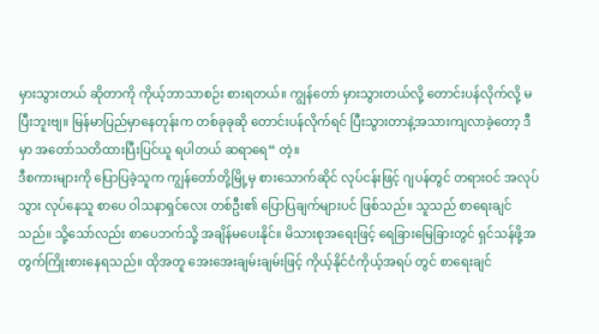မှားသွားတယ် ဆိုတာကို ကိုယ့်ဘာသာစဉ်း စားရတယ်။ ကျွန်တော် မှားသွားတယ်လို့ တောင်းပန်လိုက်လို့ မပြီးဘူးဗျ။ မြန်မာပြည်မှာနေတုန်းက တစ်ခုခုဆို တောင်းပန်လိုက်ရင် ပြီးသွားတာနဲ့အသားကျလာခဲ့တော့ ဒီမှာ အတော်သတိထားပြီးပြင်ယူ ရပါတယ် ဆရာရေ“ တဲ့။
ဒီစကားများကို ပြောပြခဲ့သူက ကျွန်တော်တို့မြို့မှ စားသောက်ဆိုင် လုပ်ငန်းဖြင့် ဂျပန်တွင် တရားဝင် အလုပ်သွား လုပ်နေသူ စာပေ ဝါသနာရှင်လေး တစ်ဦး၏ ပြောပြချက်များပင် ဖြစ်သည်။ သူသည် စာရေးချင်သည်။ သို့သော်လည်း စာပေဘက်သို့ အချိန်မပေးနိုင်။ မိသားစုအရေးဖြင့် ရေခြားမြေခြားတွင် ရှင်သန်ဖို့အတွက်ကြိုးစားနေရသည်။ ထိုအတူ အေးအေးချမ်းချမ်းဖြင့် ကိုယ့်နိုင်ငံကိုယ့်အရပ် တွင် စာရေးချင်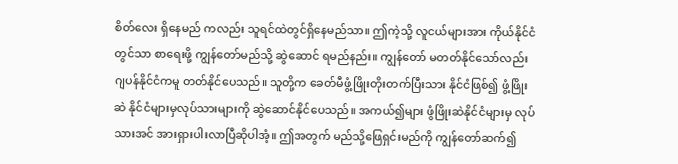စိတ်လေး ရှိနေမည် ကလည်း သူရင်ထဲတွင်ရှိနေမည်သာ။ ဤကဲ့သို့ လူငယ်များအား ကိုယ်နိုင်ငံတွင်သာ စာရေးဖို့ ကျွန်တော်မည်သို့ ဆွဲဆောင် ရမည်နည်း။ ကျွန်တော် မတတ်နိုင်သော်လည်း ဂျပန်နိုင်ငံကမူ တတ်နိုင်ပေသည်။ သူတို့က ခေတ်မီဖွံ့ဖြိုးတိုးတက်ပြီးသား နိုင်ငံဖြစ်၍ ဖွံ့ဖြိုးဆဲ နိုင်ငံများမှလုပ်သားများကို ဆွဲဆောင်နိုင်ပေသည်။ အကယ်၍များ ဖွံဖြိုးဆဲနိုင်ငံများမှ လုပ်သားအင် အားရှားပါးလာပြီဆိုပါအံ့။ ဤအတွက် မည်သို့ဖြေရှင်းမည်ကို ကျွန်တော်ဆက်၍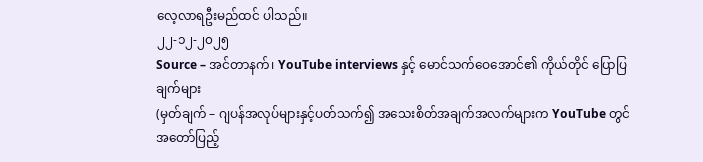လေ့လာရဦးမည်ထင် ပါသည်။
၂၂-၁၂-၂၀၂၅
Source – အင်တာနက်၊ YouTube interviews နှင့် မောင်သက်ဝေအောင်၏ ကိုယ်တိုင် ပြောပြချက်များ
(မှတ်ချက် – ဂျပန်အလုပ်များနှင့်ပတ်သက်၍ အသေးစိတ်အချက်အလက်များက YouTube တွင် အတော်ပြည့်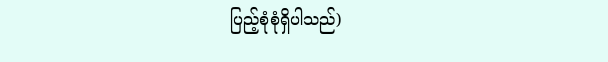ပြည့်စုံစုံရှိပါသည်)